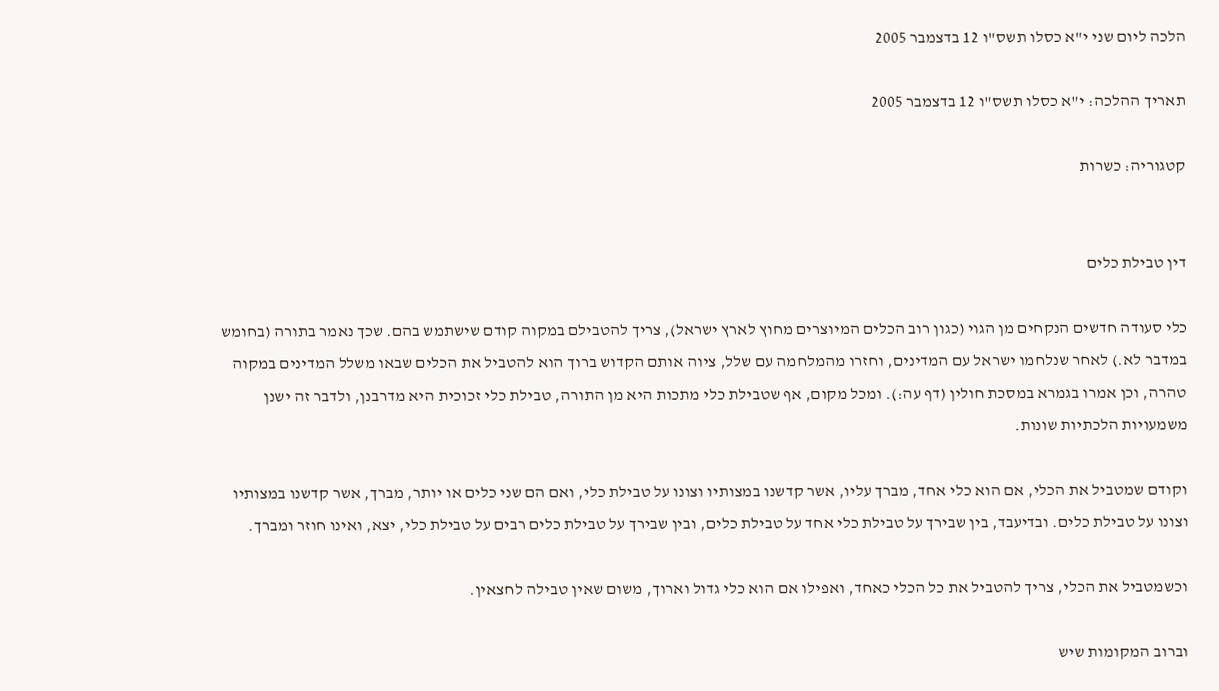הלכה ליום שני י"א כסלו תשס"ו 12 בדצמבר 2005

תאריך ההלכה: י"א כסלו תשס"ו 12 בדצמבר 2005

קטגוריה: כשרות


דין טבילת כלים

כלי סעודה חדשים הנקחים מן הגוי (כגון רוב הכלים המיוצרים מחוץ לארץ ישראל), צריך להטבילם במקוה קודם שישתמש בהם. שכך נאמר בתורה (בחומש במדבר לא.) לאחר שנלחמו ישראל עם המדינים, וחזרו מהמלחמה עם שלל, ציוה אותם הקדוש ברוך הוא להטביל את הכלים שבאו משלל המדינים במקוה טהרה, וכן אמרו בגמרא במסכת חולין (דף עה:). ומכל מקום, אף שטבילת כלי מתכות היא מן התורה, טבילת כלי זכוכית היא מדרבנן, ולדבר זה ישנן משמעויות הלכתיות שונות.

וקודם שמטביל את הכלי, אם הוא כלי אחד, מברך עליו, אשר קדשנו במצותיו וצונו על טבילת כלי, ואם הם שני כלים או יותר, מברך, אשר קדשנו במצותיו וצונו על טבילת כלים. ובדיעבד, בין שבירך על טבילת כלי אחד על טבילת כלים, ובין שבירך על טבילת כלים רבים על טבילת כלי, יצא, ואינו חוזר ומברך.

וכשמטביל את הכלי, צריך להטביל את כל הכלי כאחד, ואפילו אם הוא כלי גדול וארוך, משום שאין טבילה לחצאין.

וברוב המקומות שיש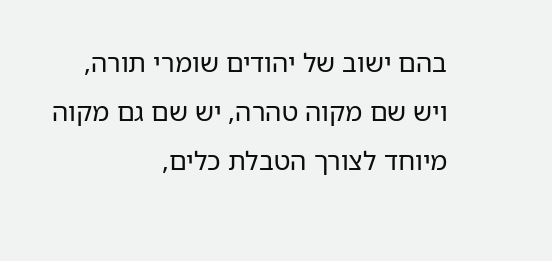בהם ישוב של יהודים שומרי תורה, ויש שם מקוה טהרה, יש שם גם מקוה מיוחד לצורך הטבלת כלים,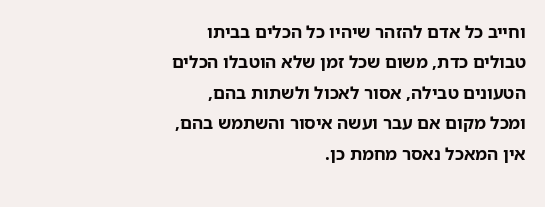וחייב כל אדם להזהר שיהיו כל הכלים בביתו טבולים כדת, משום שכל זמן שלא הוטבלו הכלים הטעונים טבילה, אסור לאכול ולשתות בהם, ומכל מקום אם עבר ועשה איסור והשתמש בהם, אין המאכל נאסר מחמת כן.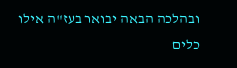ובהלכה הבאה יבואר בעז"ה אילו כלים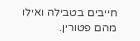חייבים בטבילה ואילו מהם פטורין.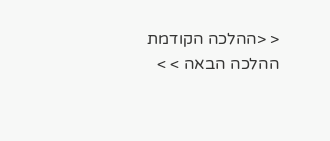< <ההלכה הקודמת ההלכה הבאה > >